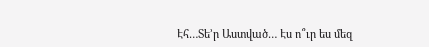Էհ…Տե’ր Աստված… Էս ո՞ւր ես մեզ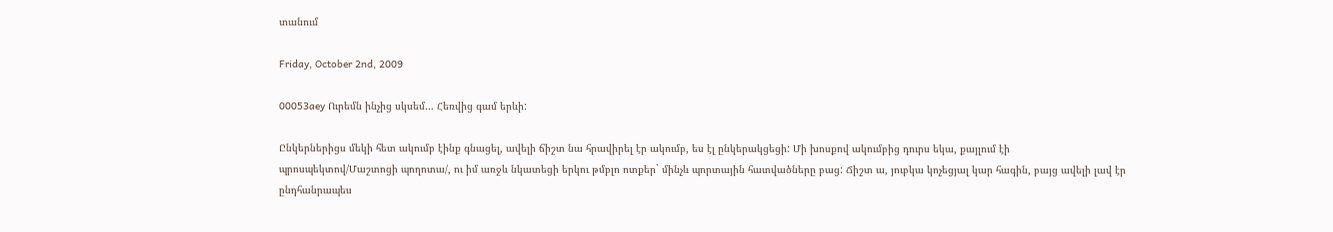տանում

Friday, October 2nd, 2009

00053aey Ուրեմն ինչից սկսեմ… Հեռվից գամ երևի:

Ընկերներիցս մեկի հետ ակումբ էինք գնացել, ավելի ճիշտ նա հրավիրել էր ակումբ, ես էլ ընկերակցեցի: Մի խոսքով ակումբից դուրս եկա, քայլում էի պրոսպեկտով/Մաշտոցի պողոտա/, ու իմ առջև նկատեցի երկու թմբլո ոտքեր` մինչև պորտային հատվածները բաց: Ճիշտ ա, յուբկա կոչեցյալ կար հագին, բայց ավելի լավ էր ընդհանրապես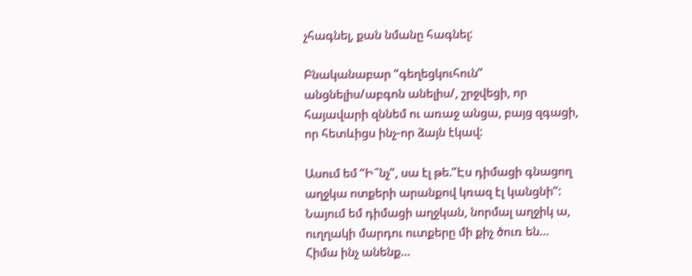չհագնել, քան նմանը հագնել:

Բնականաբար “գեղեցկուհուն” անցնելիս/աբգոն անելիս/, շրջվեցի, որ հայավարի զննեմ ու առաջ անցա, բայց զգացի, որ հետևիցս ինչ-որ ձայն էկավ:

Ասում եմ “Ի՞նչ”, սա էլ թե.”Էս դիմացի գնացող աղջկա ոտքերի արանքով կռազ էլ կանցնի”: Նայում եմ դիմացի աղջկան, նորմալ աղջիկ ա, ուղղակի մարդու ուտքերը մի քիչ ծուռ են… Հիմա ինչ անենք…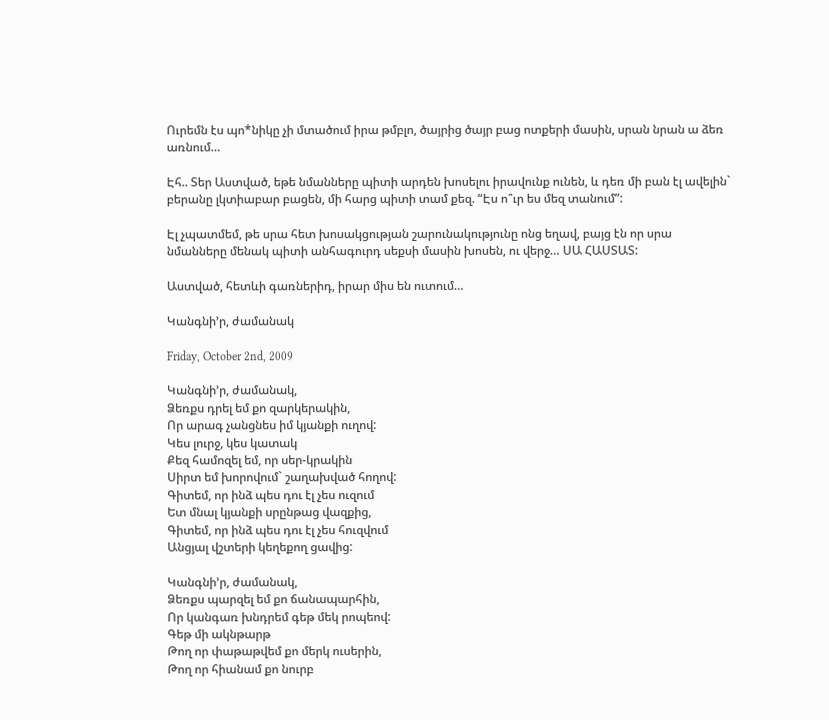Ուրեմն էս պո*նիկը չի մտածում իրա թմբլո, ծայրից ծայր բաց ոտքերի մասին, սրան նրան ա ձեռ առնում…

Էհ.. Տեր Աստված, եթե նմանները պիտի արդեն խոսելու իրավունք ունեն, և դեռ մի բան էլ ավելին` բերանը լկտիաբար բացեն, մի հարց պիտի տամ քեզ. “Էս ո՞ւր ես մեզ տանում”:

Էլ չպատմեմ, թե սրա հետ խոսակցության շարունակությունը ոնց եղավ, բայց էն որ սրա նմանները մենակ պիտի անհագուրդ սեքսի մասին խոսեն, ու վերջ… ՍԱ ՀԱՍՏԱՏ:

Աստված, հետևի գառներիդ, իրար միս են ուտում…

Կանգնի’ր, ժամանակ

Friday, October 2nd, 2009

Կանգնի’ր, ժամանակ,
Ձեռքս դրել եմ քո զարկերակին,
Որ արագ չանցնես իմ կյանքի ուղով:
Կես լուրջ, կես կատակ
Քեզ համոզել եմ, որ սեր-կրակին
Սիրտ եմ խորովում` շաղախված հողով:
Գիտեմ, որ ինձ պես դու էլ չես ուզում
Ետ մնալ կյանքի սրընթաց վազքից,
Գիտեմ, որ ինձ պես դու էլ չես հուզվում
Անցյալ վշտերի կեղեքող ցավից:

Կանգնի’ր, ժամանակ,
Ձեռքս պարզել եմ քո ճանապարհին,
Որ կանգառ խնդրեմ գեթ մեկ րոպեով:
Գեթ մի ակնթարթ
Թող որ փաթաթվեմ քո մերկ ուսերին,
Թող որ հիանամ քո նուրբ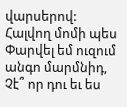վարսերով:
Հալվող մոմի պես
Փարվել եմ ուզում անգո մարմնիդ,
Չէ՞ որ դու եւ ես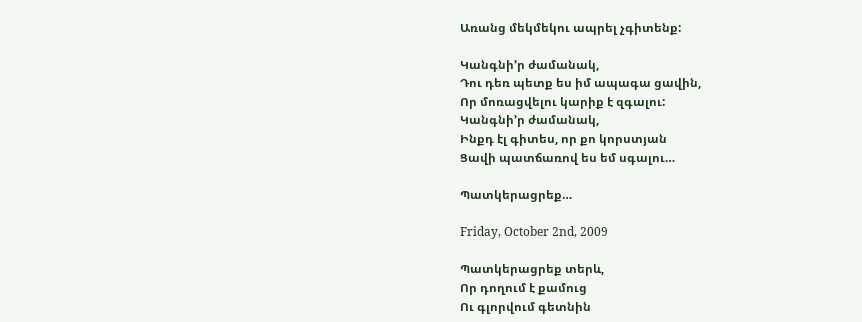Առանց մեկմեկու ապրել չգիտենք:

Կանգնի’ր ժամանակ,
Դու դեռ պետք ես իմ ապագա ցավին,
Որ մոռացվելու կարիք է զգալու:
Կանգնի’ր ժամանակ,
Ինքդ էլ գիտես, որ քո կորստյան
Ցավի պատճառով ես եմ սգալու…

Պատկերացրեք…

Friday, October 2nd, 2009

Պատկերացրեք տերև,
Որ դողում է քամուց
Ու գլորվում գետնին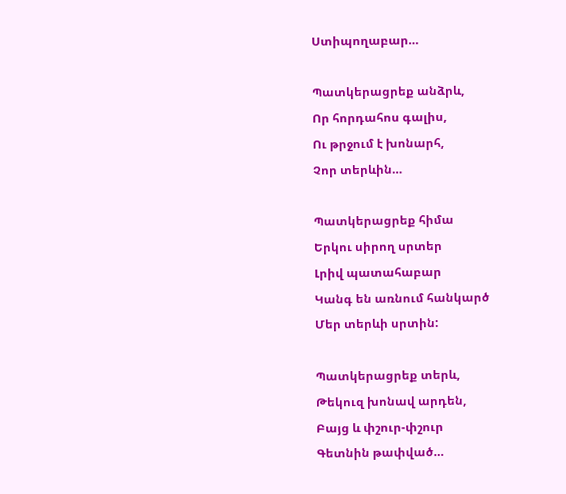Ստիպողաբար…

Պատկերացրեք անձրև,
Որ հորդահոս գալիս,
Ու թրջում է խոնարհ,
Չոր տերևին…

Պատկերացրեք հիմա
Երկու սիրող սրտեր
Լրիվ պատահաբար
Կանգ են առնում հանկարծ
Մեր տերևի սրտին:

Պատկերացրեք տերև,
Թեկուզ խոնավ արդեն,
Բայց և փշուր-փշուր
Գետնին թափված…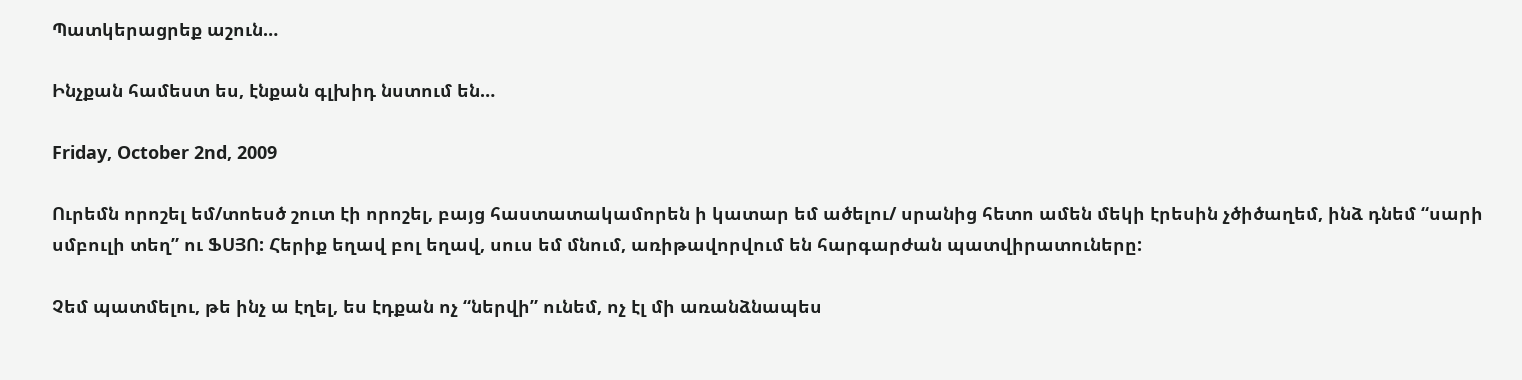Պատկերացրեք աշուն…

Ինչքան համեստ ես, էնքան գլխիդ նստում են…

Friday, October 2nd, 2009

Ուրեմն որոշել եմ/տոեսծ շուտ էի որոշել, բայց հաստատակամորեն ի կատար եմ ածելու/ սրանից հետո ամեն մեկի էրեսին չծիծաղեմ, ինձ դնեմ “սարի սմբուլի տեղ” ու ՖՍՅՈ: Հերիք եղավ բոլ եղավ, սուս եմ մնում, առիթավորվում են հարգարժան պատվիրատուները:

Չեմ պատմելու, թե ինչ ա էղել, ես էդքան ոչ “ներվի” ունեմ, ոչ էլ մի առանձնապես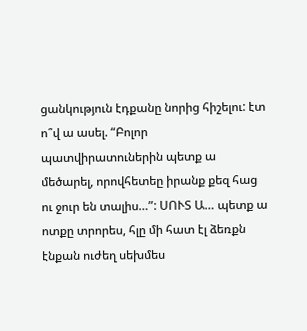ցանկություն էդքանը նորից հիշելու: էտ ո՞վ ա ասել. “Բոլոր պատվիրատուներին պետք ա մեծարել, որովհետեը իրանք քեզ հաց ու ջուր են տալիս…”: ՍՈՒՏ Ա… պետք ա ոտքը տրորես, հլը մի հատ էլ ձեռքն էնքան ուժեղ սեխմես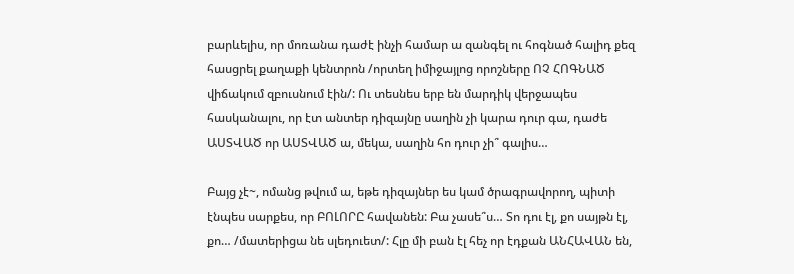բարևելիս, որ մոռանա դաժէ ինչի համար ա զանգել ու հոգնած հալիդ քեզ հասցրել քաղաքի կենտրոն /որտեղ իմիջայլոց որոշները ՈՉ ՀՈԳՆԱԾ վիճակում զբուսնում էին/: Ու տեսնես երբ են մարդիկ վերջապես հասկանալու, որ էտ անտեր դիզայնը սաղին չի կարա դուր գա, դաժե ԱՍՏՎԱԾ որ ԱՍՏՎԱԾ ա, մեկա, սաղին հո դուր չի՞ գալիս…

Բայց չէ~, ոմանց թվում ա, եթե դիզայներ ես կամ ծրագրավորող, պիտի էնպես սարքես, որ ԲՈԼՈՐԸ հավանեն: Բա չասե՞ս… Տո դու էլ, քո սայթն էլ, քո… /մատերիցա նե սլեդուետ/: Հլը մի բան էլ հեչ որ էդքան ԱՆՀԱՎԱՆ են,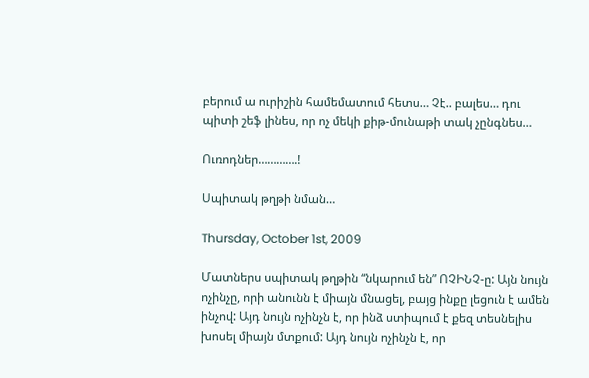բերում ա ուրիշին համեմատում հետս… Չէ.. բալես… դու պիտի շեֆ լինես, որ ոչ մեկի քիթ-մունաթի տակ չընգնես…

Ուռոդներ………….!

Սպիտակ թղթի նման…

Thursday, October 1st, 2009

Մատներս սպիտակ թղթին “նկարում են” ՈՉԻՆՉ-ը: Այն նույն ոչինչը, որի անունն է միայն մնացել, բայց ինքը լեցուն է ամեն ինչով: Այդ նույն ոչինչն է, որ ինձ ստիպում է քեզ տեսնելիս խոսել միայն մտքում: Այդ նույն ոչինչն է, որ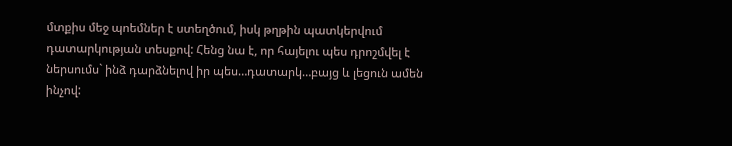մտքիս մեջ պոեմներ է ստեղծում, իսկ թղթին պատկերվում դատարկության տեսքով: Հենց նա է, որ հայելու պես դրոշմվել է ներսումս` ինձ դարձնելով իր պես…դատարկ…բայց և լեցուն ամեն ինչով: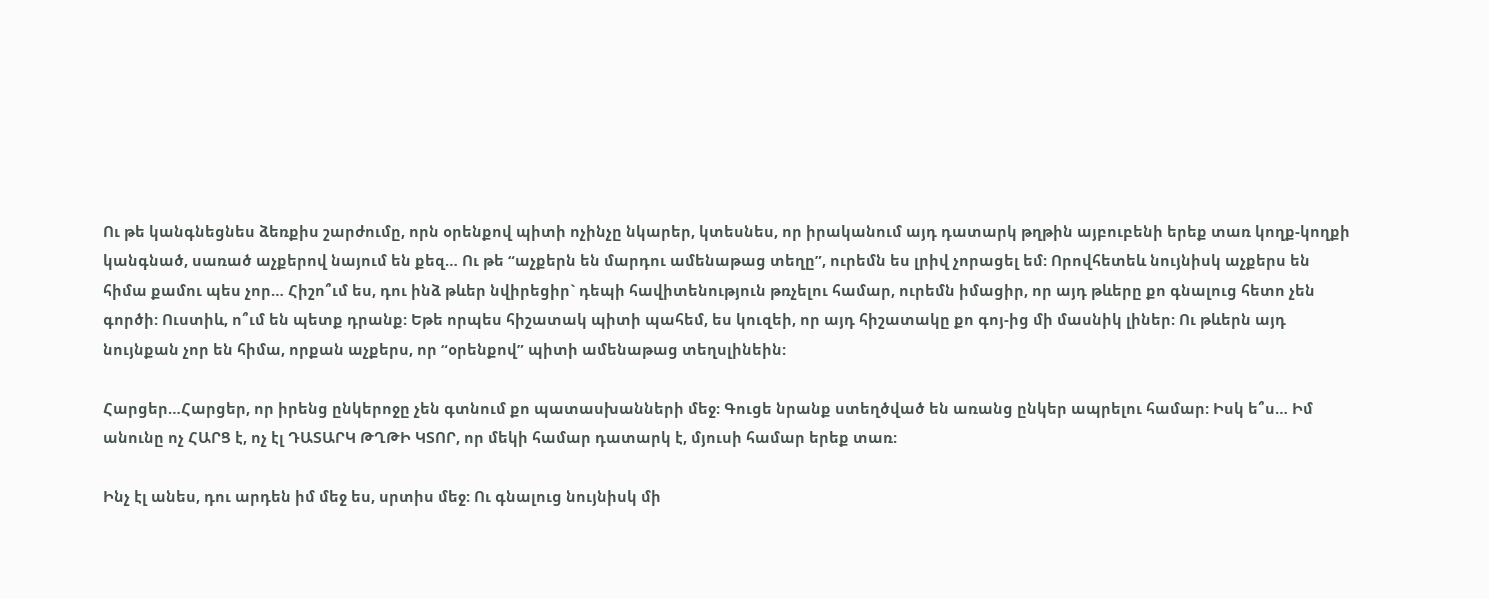Ու թե կանգնեցնես ձեռքիս շարժումը, որն օրենքով պիտի ոչինչը նկարեր, կտեսնես, որ իրականում այդ դատարկ թղթին այբուբենի երեք տառ կողք-կողքի կանգնած, սառած աչքերով նայում են քեզ… Ու թե “աչքերն են մարդու ամենաթաց տեղը”, ուրեմն ես լրիվ չորացել եմ: Որովհետեև նույնիսկ աչքերս են հիմա քամու պես չոր… Հիշո՞ւմ ես, դու ինձ թևեր նվիրեցիր` դեպի հավիտենություն թռչելու համար, ուրեմն իմացիր, որ այդ թևերը քո գնալուց հետո չեն գործի: Ուստիև, ո՞ւմ են պետք դրանք: Եթե որպես հիշատակ պիտի պահեմ, ես կուզեի, որ այդ հիշատակը քո գոյ-ից մի մասնիկ լիներ: Ու թևերն այդ նույնքան չոր են հիմա, որքան աչքերս, որ “օրենքով” պիտի ամենաթաց տեղսլինեին:

Հարցեր…Հարցեր, որ իրենց ընկերոջը չեն գտնում քո պատասխանների մեջ: Գուցե նրանք ստեղծված են առանց ընկեր ապրելու համար: Իսկ ե՞ս… Իմ անունը ոչ ՀԱՐՑ է, ոչ էլ ԴԱՏԱՐԿ ԹՂԹԻ ԿՏՈՐ, որ մեկի համար դատարկ է, մյուսի համար երեք տառ:

Ինչ էլ անես, դու արդեն իմ մեջ ես, սրտիս մեջ: Ու գնալուց նույնիսկ մի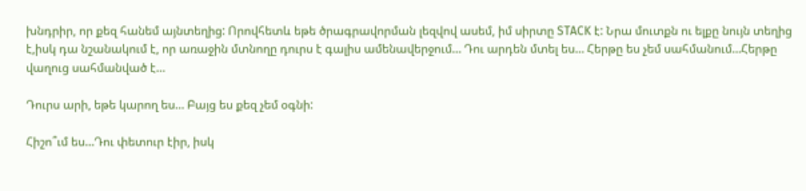խնդրիր, որ քեզ հանեմ այնտեղից: Որովհետև եթե ծրագրավորման լեզվով ասեմ, իմ սիրտը STACK է: Նրա մուտքն ու ելքը նույն տեղից է,իսկ դա նշանակում է, որ առաջին մտնողը դուրս է գալիս ամենավերջում… Դու արդեն մտել ես… Հերթը ես չեմ սահմանում…Հերթը վաղուց սահմանված է…

Դուրս արի, եթե կարող ես… Բայց ես քեզ չեմ օգնի:

Հիշո՞ւմ ես…Դու փետուր էիր, իսկ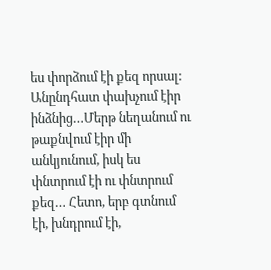ես փորձում էի քեզ որսալ: Անընդհատ փախչում էիր ինձնից…Մերթ նեղանում ու թաքնվում էիր մի անկյունում, իսկ ես փնտրում էի ու փնտրում քեզ… Հետո, երբ գտնում էի, խնդրում էի,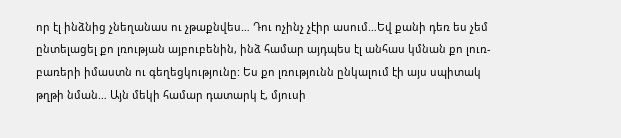որ էլ ինձնից չնեղանաս ու չթաքնվես… Դու ոչինչ չէիր ասում…Եվ քանի դեռ ես չեմ ընտելացել քո լռության այբուբենին, ինձ համար այդպես էլ անհաս կմնան քո լուռ-բառերի իմաստն ու գեղեցկությունը: Ես քո լռությունն ընկալում էի այս սպիտակ թղթի նման… Այն մեկի համար դատարկ է, մյուսի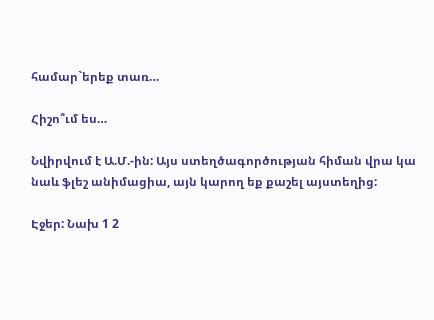համար`երեք տառ…

Հիշո՞ւմ ես…

Նվիրվում է Ա.Մ.-ին: Այս ստեղծագործության հիման վրա կա նաև ֆլեշ անիմացիա, այն կարող եք քաշել այստեղից:

Էջեր: Նախ 1 2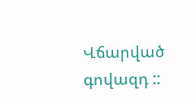Վճարված գովազդ ::